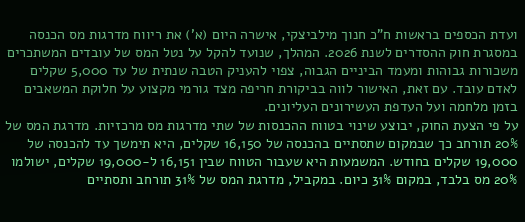ועדת הכספים בראשות ח"כ חנוך מילביצקי, אישרה היום (א') את ריווח מדרגות מס הכנסה במסגרת חוק ההסדרים לשנת 2026. המהלך, שנועד להקל על נטל המס של עובדים המשתכרים משכורות גבוהות ומעמד הביניים הגבוה, צפוי להעניק הטבה שנתית של עד 5,000 שקלים לאדם עובד. עם זאת, האישור לווה בביקורת חריפה מצד גורמי מקצוע על חלוקת המשאבים בזמן מלחמה ועל העדפת העשירונים העליונים.
על פי הצעת החוק, יבוצע שינוי בטווח ההכנסות של שתי מדרגות מס מרכזיות. מדרגת המס של 20% תורחב כך שבמקום שתסתיים בהכנסה של 16,150 שקלים, היא תימשך עד להכנסה של 19,000 שקלים בחודש. המשמעות היא שעבור הטווח שבין 16,151 ל-19,000 שקלים, ישולמו 20% מס בלבד, במקום 31% כיום. במקביל, מדרגת המס של 31% תורחב ותסתיים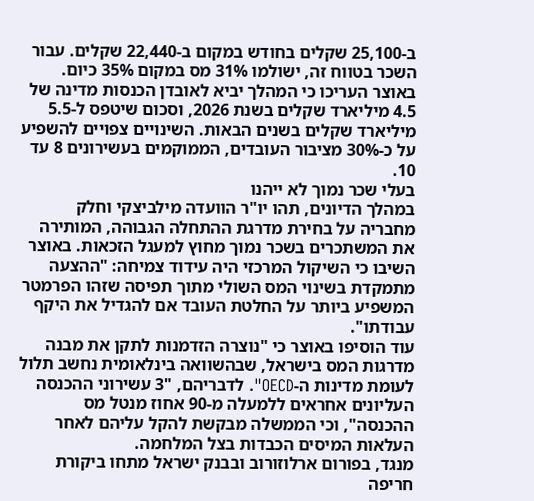ב-25,100 שקלים בחודש במקום ב-22,440 שקלים. עבור השכר בטווח זה, ישולמו 31% מס במקום 35% כיום.
באוצר העריכו כי המהלך יביא לאובדן הכנסות מדינה של 4.5 מיליארד שקלים בשנת 2026, וסכום שיטפס ל-5.5 מיליארד שקלים בשנים הבאות. השינויים צפויים להשפיע על כ-30% מציבור העובדים, הממוקמים בעשירונים 8 עד 10.
בעלי שכר נמוך לא ייהנו
במהלך הדיונים, תהו יו"ר הוועדה מילביצקי וחלק מחבריה על בחירת מדרגת ההתחלה הגבוהה, המותירה את המשתכרים בשכר נמוך מחוץ למעגל הזכאות. באוצר השיבו כי השיקול המרכזי היה עידוד צמיחה: "ההצעה מתמקדת בשינוי המס השולי מתוך תפיסה שזהו הפרמטר המשפיע ביותר על החלטת העובד אם להגדיל את היקף עבודתו".
עוד הוסיפו באוצר כי "נוצרה הזדמנות לתקן את מבנה מדרגות המס בישראל, שבהשוואה בינלאומית נחשב תלול לעומת מדינות ה-OECD". לדבריהם, "3 עשירוני ההכנסה העליונים אחראים ללמעלה מ-90 אחוז מנטל מס ההכנסה", וכי הממשלה מבקשת להקל עליהם לאחר העלאות המיסים הכבדות בצל המלחמה.
מנגד, בפורום ארלוזורוב ובבנק ישראל מתחו ביקורת חריפה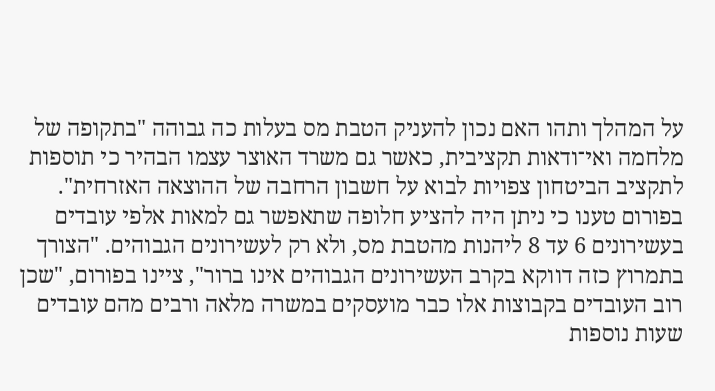על המהלך ותהו האם נכון להעניק הטבת מס בעלות כה גבוהה "בתקופה של מלחמה ואי־ודאות תקציבית, כאשר גם משרד האוצר עצמו הבהיר כי תוספות לתקציב הביטחון צפויות לבוא על חשבון הרחבה של ההוצאה האזרחית".
בפורום טענו כי ניתן היה להציע חלופה שתאפשר גם למאות אלפי עובדים בעשירונים 6 עד 8 ליהנות מהטבת מס, ולא רק לעשירונים הגבוהים. "הצורך בתמרוץ כזה דווקא בקרב העשירונים הגבוהים אינו ברור", ציינו בפורום, "שכן רוב העובדים בקבוצות אלו כבר מועסקים במשרה מלאה ורבים מהם עובדים שעות נוספות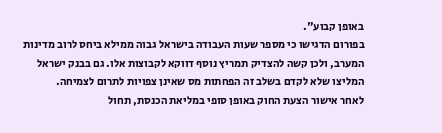באופן קבוע".
בפורום הדגישו כי מספר שעות העבודה בישראל גבוה ממילא ביחס לרוב מדינות המערב, ולכן קשה להצדיק תמריץ נוסף דווקא לקבוצות אלו. גם בבנק ישראל המליצו שלא לקדם בשלב זה הפחתות מס שאינן צפויות לתרום לצמיחה.
לאחר אישור הצעת החוק באופן סופי במליאת הכנסת, תחול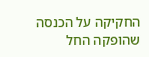החקיקה על הכנסה שהופקה החל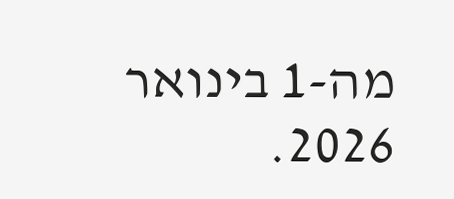מה-1 בינואר 2026.